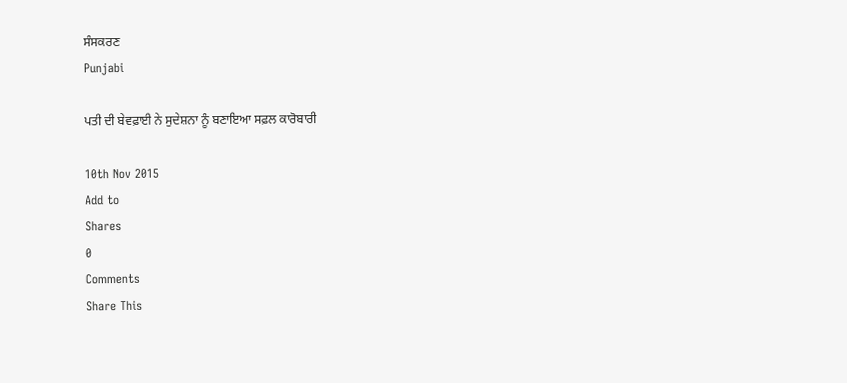ਸੰਸਕਰਣ
Punjabi

ਪਤੀ ਦੀ ਬੇਵਫ਼ਾਈ ਨੇ ਸੁਦੇਸ਼ਨਾ ਨੂੰ ਬਣਾਇਆ ਸਫ਼ਲ ਕਾਰੋਬਾਰੀ

10th Nov 2015
Add to
Shares
0
Comments
Share This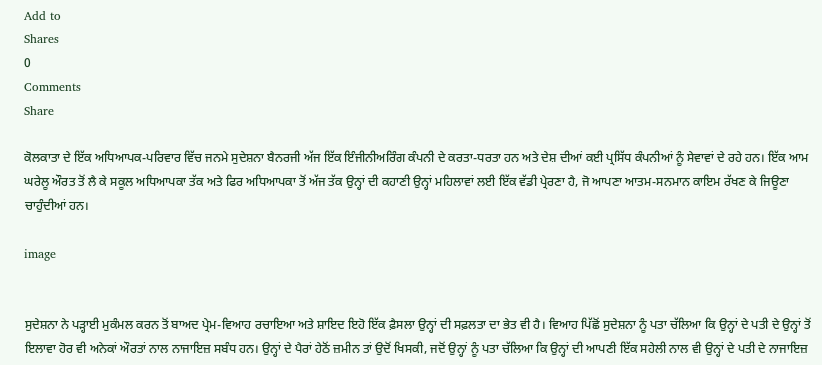Add to
Shares
0
Comments
Share

ਕੋਲਕਾਤਾ ਦੇ ਇੱਕ ਅਧਿਆਪਕ-ਪਰਿਵਾਰ ਵਿੱਚ ਜਨਮੇ ਸੁਦੇਸ਼ਨਾ ਬੈਨਰਜੀ ਅੱਜ ਇੱਕ ਇੰਜੀਨੀਅਰਿੰਗ ਕੰਪਨੀ ਦੇ ਕਰਤਾ-ਧਰਤਾ ਹਨ ਅਤੇ ਦੇਸ਼ ਦੀਆਂ ਕਈ ਪ੍ਰਸਿੱਧ ਕੰਪਨੀਆਂ ਨੂੰ ਸੇਵਾਵਾਂ ਦੇ ਰਹੇ ਹਨ। ਇੱਕ ਆਮ ਘਰੇਲੂ ਔਰਤ ਤੋਂ ਲੈ ਕੇ ਸਕੂਲ ਅਧਿਆਪਕਾ ਤੱਕ ਅਤੇ ਫਿਰ ਅਧਿਆਪਕਾ ਤੋਂ ਅੱਜ ਤੱਕ ਉਨ੍ਹਾਂ ਦੀ ਕਹਾਣੀ ਉਨ੍ਹਾਂ ਮਹਿਲਾਵਾਂ ਲਈ ਇੱਕ ਵੱਡੀ ਪ੍ਰੇਰਣਾ ਹੈ, ਜੋ ਆਪਣਾ ਆਤਮ-ਸਨਮਾਨ ਕਾਇਮ ਰੱਖਣ ਕੇ ਜਿਊਣਾ ਚਾਹੁੰਦੀਆਂ ਹਨ।

image


ਸੁਦੇਸ਼ਨਾ ਨੇ ਪੜ੍ਹਾਈ ਮੁਕੰਮਲ ਕਰਨ ਤੋਂ ਬਾਅਦ ਪ੍ਰੇਮ-ਵਿਆਹ ਰਚਾਇਆ ਅਤੇ ਸ਼ਾਇਦ ਇਹੋ ਇੱਕ ਫ਼ੈਸਲਾ ਉਨ੍ਹਾਂ ਦੀ ਸਫ਼ਲਤਾ ਦਾ ਭੇਤ ਵੀ ਹੈ। ਵਿਆਹ ਪਿੱਛੋਂ ਸੁਦੇਸ਼ਨਾ ਨੂੰ ਪਤਾ ਚੱਲਿਆ ਕਿ ਉਨ੍ਹਾਂ ਦੇ ਪਤੀ ਦੇ ਉਨ੍ਹਾਂ ਤੋਂ ਇਲਾਵਾ ਹੋਰ ਵੀ ਅਨੇਕਾਂ ਔਰਤਾਂ ਨਾਲ ਨਾਜਾਇਜ਼ ਸਬੰਧ ਹਨ। ਉਨ੍ਹਾਂ ਦੇ ਪੈਰਾਂ ਹੇਠੋਂ ਜ਼ਮੀਨ ਤਾਂ ਉਦੋਂ ਖਿਸਕੀ, ਜਦੋਂ ਉਨ੍ਹਾਂ ਨੂੰ ਪਤਾ ਚੱਲਿਆ ਕਿ ਉਨ੍ਹਾਂ ਦੀ ਆਪਣੀ ਇੱਕ ਸਹੇਲੀ ਨਾਲ ਵੀ ਉਨ੍ਹਾਂ ਦੇ ਪਤੀ ਦੇ ਨਾਜਾਇਜ਼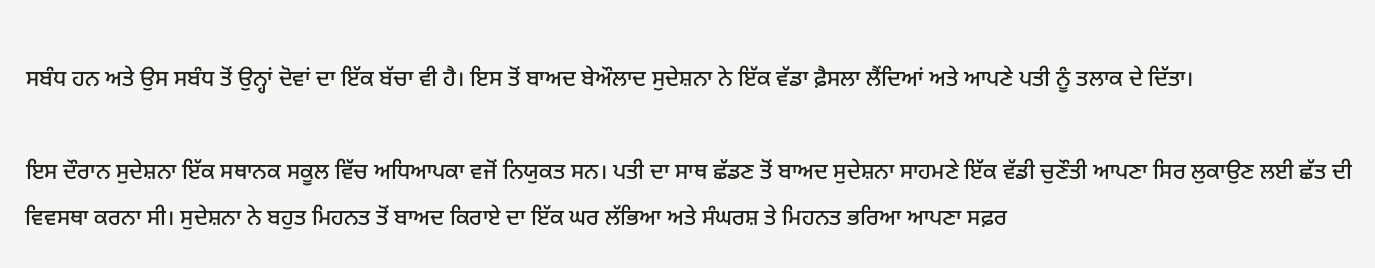ਸਬੰਧ ਹਨ ਅਤੇ ਉਸ ਸਬੰਧ ਤੋਂ ਉਨ੍ਹਾਂ ਦੋਵਾਂ ਦਾ ਇੱਕ ਬੱਚਾ ਵੀ ਹੈ। ਇਸ ਤੋਂ ਬਾਅਦ ਬੇਔਲਾਦ ਸੁਦੇਸ਼ਨਾ ਨੇ ਇੱਕ ਵੱਡਾ ਫ਼ੈਸਲਾ ਲੈਂਦਿਆਂ ਅਤੇ ਆਪਣੇ ਪਤੀ ਨੂੰ ਤਲਾਕ ਦੇ ਦਿੱਤਾ।

ਇਸ ਦੌਰਾਨ ਸੁਦੇਸ਼ਨਾ ਇੱਕ ਸਥਾਨਕ ਸਕੂਲ ਵਿੱਚ ਅਧਿਆਪਕਾ ਵਜੋਂ ਨਿਯੁਕਤ ਸਨ। ਪਤੀ ਦਾ ਸਾਥ ਛੱਡਣ ਤੋਂ ਬਾਅਦ ਸੁਦੇਸ਼ਨਾ ਸਾਹਮਣੇ ਇੱਕ ਵੱਡੀ ਚੁਣੌਤੀ ਆਪਣਾ ਸਿਰ ਲੁਕਾਉਣ ਲਈ ਛੱਤ ਦੀ ਵਿਵਸਥਾ ਕਰਨਾ ਸੀ। ਸੁਦੇਸ਼ਨਾ ਨੇ ਬਹੁਤ ਮਿਹਨਤ ਤੋਂ ਬਾਅਦ ਕਿਰਾਏ ਦਾ ਇੱਕ ਘਰ ਲੱਭਿਆ ਅਤੇ ਸੰਘਰਸ਼ ਤੇ ਮਿਹਨਤ ਭਰਿਆ ਆਪਣਾ ਸਫ਼ਰ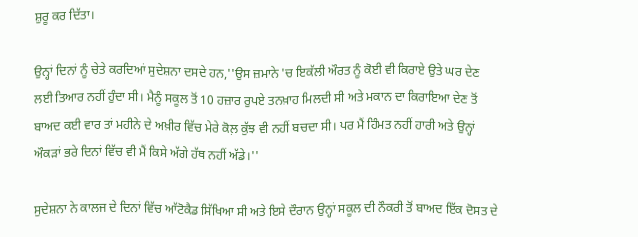ਸ਼ੁਰੂ ਕਰ ਦਿੱਤਾ।

ਉਨ੍ਹਾਂ ਦਿਨਾਂ ਨੂੰ ਚੇਤੇ ਕਰਦਿਆਂ ਸੁਦੇਸ਼ਨਾ ਦਸਦੇ ਹਨ,''ਉਸ ਜ਼ਮਾਨੇ 'ਚ ਇਕੱਲੀ ਔਰਤ ਨੂੰ ਕੋਈ ਵੀ ਕਿਰਾਏ ਉਤੇ ਘਰ ਦੇਣ ਲਈ ਤਿਆਰ ਨਹੀਂ ਹੁੰਦਾ ਸੀ। ਮੈਨੂੰ ਸਕੂਲ ਤੋਂ 10 ਹਜ਼ਾਰ ਰੁਪਏ ਤਨਖ਼ਾਹ ਮਿਲਦੀ ਸੀ ਅਤੇ ਮਕਾਨ ਦਾ ਕਿਰਾਇਆ ਦੇਣ ਤੋਂ ਬਾਅਦ ਕਈ ਵਾਰ ਤਾਂ ਮਹੀਨੇ ਦੇ ਅਖ਼ੀਰ ਵਿੱਚ ਮੇਰੇ ਕੋਲ਼ ਕੁੱਝ ਵੀ ਨਹੀਂ ਬਚਦਾ ਸੀ। ਪਰ ਮੈਂ ਹਿੰਮਤ ਨਹੀਂ ਹਾਰੀ ਅਤੇ ਉਨ੍ਹਾਂ ਔਕੜਾਂ ਭਰੇ ਦਿਨਾਂ ਵਿੱਚ ਵੀ ਮੈਂ ਕਿਸੇ ਅੱਗੇ ਹੱਥ ਨਹੀਂ ਅੱਡੇ।''

ਸੁਦੇਸ਼ਨਾ ਨੇ ਕਾਲਜ ਦੇ ਦਿਨਾਂ ਵਿੱਚ ਆੱਟੋਕੈਡ ਸਿੱਖਿਆ ਸੀ ਅਤੇ ਇਸੇ ਦੌਰਾਨ ਉਨ੍ਹਾਂ ਸਕੂਲ ਦੀ ਨੌਕਰੀ ਤੋਂ ਬਾਅਦ ਇੱਕ ਦੋਸਤ ਦੇ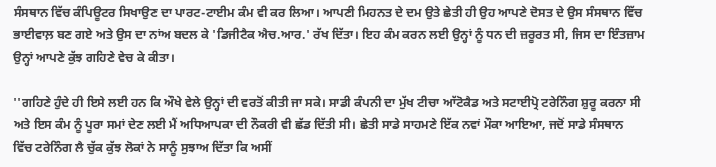ਸੰਸਥਾਨ ਵਿੱਚ ਕੰਪਿਊਟਰ ਸਿਖਾਉਣ ਦਾ ਪਾਰਟ-ਟਾਈਮ ਕੰਮ ਵੀ ਕਰ ਲਿਆ। ਆਪਣੀ ਮਿਹਨਤ ਦੇ ਦਮ ਉਤੇ ਛੇਤੀ ਹੀ ਉਹ ਆਪਣੇ ਦੋਸਤ ਦੇ ਉਸ ਸੰਸਥਾਨ ਵਿੱਚ ਭਾਈਵਾਲ਼ ਬਣ ਗਏ ਅਤੇ ਉਸ ਦਾ ਨਾਂਅ ਬਦਲ ਕੇ 'ਡਿਜੀਟੈਕ ਐਚ.ਆਰ.' ਰੱਖ ਦਿੱਤਾ। ਇਹ ਕੰਮ ਕਰਨ ਲਈ ਉਨ੍ਹਾਂ ਨੂੰ ਧਨ ਦੀ ਜ਼ਰੂਰਤ ਸੀ, ਜਿਸ ਦਾ ਇੰਤਜ਼ਾਮ ਉਨ੍ਹਾਂ ਆਪਣੇ ਕੁੱਝ ਗਹਿਣੇ ਵੇਚ ਕੇ ਕੀਤਾ।

''ਗਹਿਣੇ ਹੁੰਦੇ ਹੀ ਇਸੇ ਲਈ ਹਨ ਕਿ ਔਖੇ ਵੇਲੇ ਉਨ੍ਹਾਂ ਦੀ ਵਰਤੋਂ ਕੀਤੀ ਜਾ ਸਕੇ। ਸਾਡੀ ਕੰਪਨੀ ਦਾ ਮੁੱਖ ਟੀਚਾ ਆੱਟੋਕੈਡ ਅਤੇ ਸਟਾਈਪ੍ਰੋ ਟਰੇਨਿੰਗ ਸ਼ੁਰੂ ਕਰਨਾ ਸੀ ਅਤੇ ਇਸ ਕੰਮ ਨੂੰ ਪੂਰਾ ਸਮਾਂ ਦੇਣ ਲਈ ਮੈਂ ਅਧਿਆਪਕਾ ਦੀ ਨੌਕਰੀ ਵੀ ਛੱਡ ਦਿੱਤੀ ਸੀ। ਛੇਤੀ ਸਾਡੇ ਸਾਹਮਣੇ ਇੱਕ ਨਵਾਂ ਮੌਕਾ ਆਇਆ, ਜਦੋਂ ਸਾਡੇ ਸੰਸਥਾਨ ਵਿੱਚ ਟਰੇਨਿੰਗ ਲੈ ਚੁੱਕ ਕੁੱਝ ਲੋਕਾਂ ਨੇ ਸਾਨੂੰ ਸੁਝਾਅ ਦਿੱਤਾ ਕਿ ਅਸੀਂ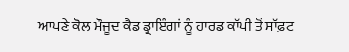ਆਪਣੇ ਕੋਲ ਮੌਜੂਦ ਕੈਡ ਡ੍ਰਾਇੰਗਾਂ ਨੂੰ ਹਾਰਡ ਕਾੱਪੀ ਤੋਂ ਸਾੱਫ਼ਟ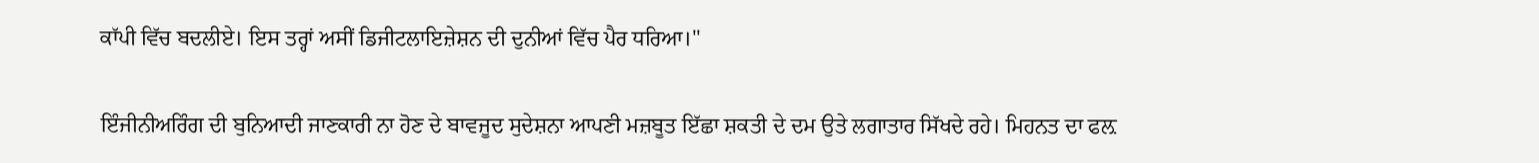ਕਾੱਪੀ ਵਿੱਚ ਬਦਲੀਏ। ਇਸ ਤਰ੍ਹਾਂ ਅਸੀਂ ਡਿਜੀਟਲਾਇਜ਼ੇਸ਼ਨ ਦੀ ਦੁਨੀਆਂ ਵਿੱਚ ਪੈਰ ਧਰਿਆ।''

ਇੰਜੀਨੀਅਰਿੰਗ ਦੀ ਬੁਨਿਆਦੀ ਜਾਣਕਾਰੀ ਨਾ ਹੋਣ ਦੇ ਬਾਵਜੂਦ ਸੁਦੇਸ਼ਨਾ ਆਪਣੀ ਮਜ਼ਬੂਤ ਇੱਛਾ ਸ਼ਕਤੀ ਦੇ ਦਮ ਉਤੇ ਲਗਾਤਾਰ ਸਿੱਖਦੇ ਰਹੇ। ਮਿਹਨਤ ਦਾ ਫਲ਼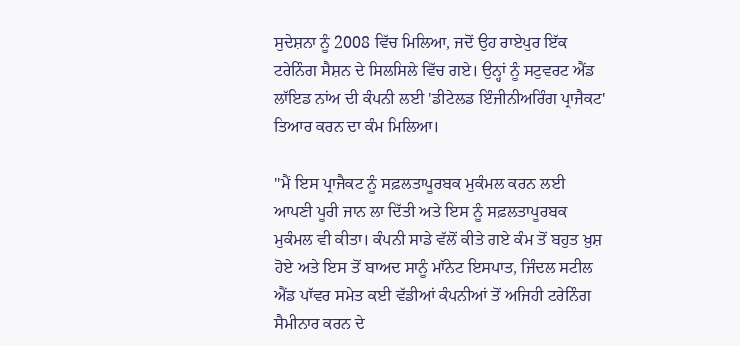ਸੁਦੇਸ਼ਨਾ ਨੂੰ 2008 ਵਿੱਚ ਮਿਲਿਆ, ਜਦੋਂ ਉਹ ਰਾਏਪੁਰ ਇੱਕ ਟਰੇਨਿੰਗ ਸੈਸ਼ਨ ਦੇ ਸਿਲਸਿਲੇ ਵਿੱਚ ਗਏ। ਉਨ੍ਹਾਂ ਨੂੰ ਸਟੁਵਰਟ ਐਂਡ ਲਾੱਇਡ ਨਾਂਅ ਦੀ ਕੰਪਨੀ ਲਈ 'ਡੀਟੇਲਡ ਇੰਜੀਨੀਅਰਿੰਗ ਪ੍ਰਾਜੈਕਟ' ਤਿਆਰ ਕਰਨ ਦਾ ਕੰਮ ਮਿਲਿਆ।

''ਮੈਂ ਇਸ ਪ੍ਰਾਜੈਕਟ ਨੂੰ ਸਫ਼ਲਤਾਪੂਰਬਕ ਮੁਕੰਮਲ ਕਰਨ ਲਈ ਆਪਣੀ ਪੂਰੀ ਜਾਨ ਲਾ ਦਿੱਤੀ ਅਤੇ ਇਸ ਨੂੰ ਸਫ਼ਲਤਾਪੂਰਬਕ ਮੁਕੰਮਲ ਵੀ ਕੀਤਾ। ਕੰਪਨੀ ਸਾਡੇ ਵੱਲੋਂ ਕੀਤੇ ਗਏ ਕੰਮ ਤੋਂ ਬਹੁਤ ਖ਼ੁਸ਼ ਹੋਏ ਅਤੇ ਇਸ ਤੋਂ ਬਾਅਦ ਸਾਨੂੰ ਮਾੱਨੇਟ ਇਸਪਾਤ, ਜਿੰਦਲ ਸਟੀਲ ਐਂਡ ਪਾੱਵਰ ਸਮੇਤ ਕਈ ਵੱਡੀਆਂ ਕੰਪਨੀਆਂ ਤੋਂ ਅਜਿਹੀ ਟਰੇਨਿੰਗ ਸੈਮੀਨਾਰ ਕਰਨ ਦੇ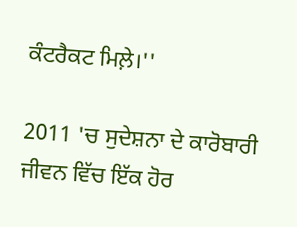ਕੰਟਰੈਕਟ ਮਿਲ਼ੇ।''

2011 'ਚ ਸੁਦੇਸ਼ਨਾ ਦੇ ਕਾਰੋਬਾਰੀ ਜੀਵਨ ਵਿੱਚ ਇੱਕ ਹੋਰ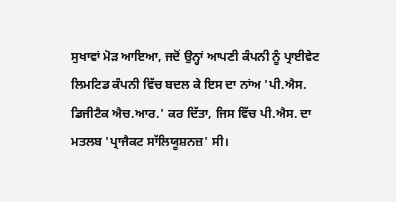ਸੁਖਾਵਾਂ ਮੋੜ ਆਇਆ, ਜਦੋਂ ਉਨ੍ਹਾਂ ਆਪਣੀ ਕੰਪਨੀ ਨੂੰ ਪ੍ਰਾਈਵੇਟ ਲਿਮਟਿਡ ਕੰਪਨੀ ਵਿੱਚ ਬਦਲ ਕੇ ਇਸ ਦਾ ਨਾਂਅ 'ਪੀ.ਐਸ. ਡਿਜੀਟੈਕ ਐਚ.ਆਰ.' ਕਰ ਦਿੱਤਾ, ਜਿਸ ਵਿੱਚ ਪੀ.ਐਸ. ਦਾ ਮਤਲਬ 'ਪ੍ਰਾਜੈਕਟ ਸਾੱਲਿਯੂਸ਼ਨਜ਼' ਸੀ।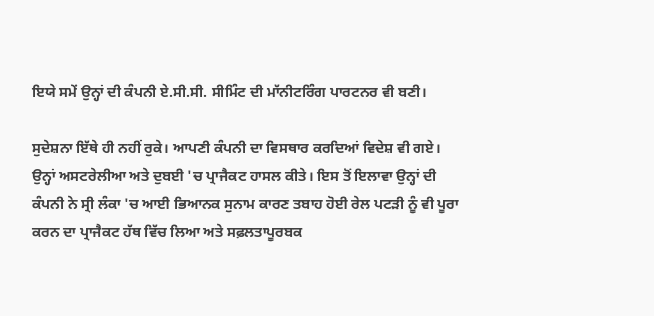ਇਯੇ ਸਮੇਂ ਉਨ੍ਹਾਂ ਦੀ ਕੰਪਨੀ ਏ.ਸੀ.ਸੀ. ਸੀਮਿੰਟ ਦੀ ਮਾੱਨੀਟਰਿੰਗ ਪਾਰਟਨਰ ਵੀ ਬਣੀ।

ਸੁਦੇਸ਼ਨਾ ਇੱਥੇ ਹੀ ਨਹੀਂ ਰੁਕੇ। ਆਪਣੀ ਕੰਪਨੀ ਦਾ ਵਿਸਥਾਰ ਕਰਦਿਆਂ ਵਿਦੇਸ਼ ਵੀ ਗਏ। ਉਨ੍ਹਾਂ ਅਸਟਰੇਲੀਆ ਅਤੇ ਦੁਬਈ 'ਚ ਪ੍ਰਾਜੈਕਟ ਹਾਸਲ ਕੀਤੇ। ਇਸ ਤੋਂ ਇਲਾਵਾ ਉਨ੍ਹਾਂ ਦੀ ਕੰਪਨੀ ਨੇ ਸ੍ਰੀ ਲੰਕਾ 'ਚ ਆਈ ਭਿਆਨਕ ਸੁਨਾਮ ਕਾਰਣ ਤਬਾਹ ਹੋਈ ਰੇਲ ਪਟੜੀ ਨੂੰ ਵੀ ਪੂਰਾ ਕਰਨ ਦਾ ਪ੍ਰਾਜੈਕਟ ਹੱਥ ਵਿੱਚ ਲਿਆ ਅਤੇ ਸਫ਼ਲਤਾਪੂਰਬਕ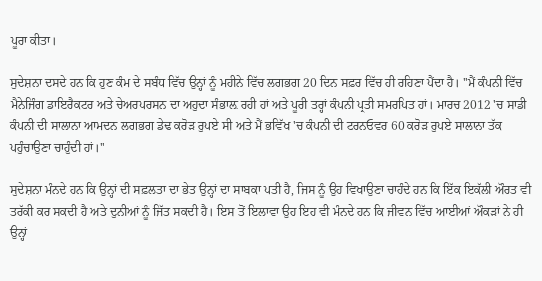ਪੂਰਾ ਕੀਤਾ।

ਸੁਦੇਸ਼ਨਾ ਦਸਦੇ ਹਨ ਕਿ ਹੁਣ ਕੰਮ ਦੇ ਸਬੰਧ ਵਿੱਚ ਉਨ੍ਹਾਂ ਨੂੰ ਮਹੀਨੇ ਵਿੱਚ ਲਗਭਗ 20 ਦਿਨ ਸਫ਼ਰ ਵਿੱਚ ਹੀ ਰਹਿਣਾ ਪੈਂਦਾ ਹੈ। ''ਮੈਂ ਕੰਪਨੀ ਵਿੱਚ ਮੈਨੇਜਿੰਗ ਡਾਇਰੈਕਟਰ ਅਤੇ ਚੇਅਰਪਰਸਨ ਦਾ ਅਹੁਦਾ ਸੰਭਾਲ਼ ਰਹੀ ਹਾਂ ਅਤੇ ਪੂਰੀ ਤਰ੍ਹਾਂ ਕੰਪਨੀ ਪ੍ਰਤੀ ਸਮਰਪਿਤ ਹਾਂ। ਮਾਰਚ 2012 'ਚ ਸਾਡੀ ਕੰਪਨੀ ਦੀ ਸਾਲਾਨਾ ਆਮਦਨ ਲਗਭਗ ਡੇਢ ਕਰੋੜ ਰੁਪਏ ਸੀ ਅਤੇ ਮੈਂ ਭਵਿੱਖ 'ਚ ਕੰਪਨੀ ਦੀ ਟਰਨਓਵਰ 60 ਕਰੋੜ ਰੁਪਏ ਸਾਲਾਨਾ ਤੱਕ ਪਹੁੰਚਾਉਣਾ ਚਾਹੁੰਦੀ ਹਾਂ।''

ਸੁਦੇਸ਼ਨਾ ਮੰਨਦੇ ਹਨ ਕਿ ਉਨ੍ਹਾਂ ਦੀ ਸਫ਼ਲਤਾ ਦਾ ਭੇਤ ਉਨ੍ਹਾਂ ਦਾ ਸਾਬਕਾ ਪਤੀ ਹੈ, ਜਿਸ ਨੂੰ ਉਹ ਵਿਖਾਉਣਾ ਚਾਹੰਦੇ ਹਨ ਕਿ ਇੱਕ ਇਕੱਲੀ ਔਰਤ ਵੀ ਤਰੱਕੀ ਕਰ ਸਕਦੀ ਹੈ ਅਤੇ ਦੁਨੀਆਂ ਨੂੰ ਜਿੱਤ ਸਕਦੀ ਹੈ। ਇਸ ਤੋਂ ਇਲਾਵਾ ਉਹ ਇਹ ਵੀ ਮੰਨਦੇ ਹਨ ਕਿ ਜੀਵਨ ਵਿੱਚ ਆਈਆਂ ਔਕੜਾਂ ਨੇ ਹੀ ਉਨ੍ਹਾਂ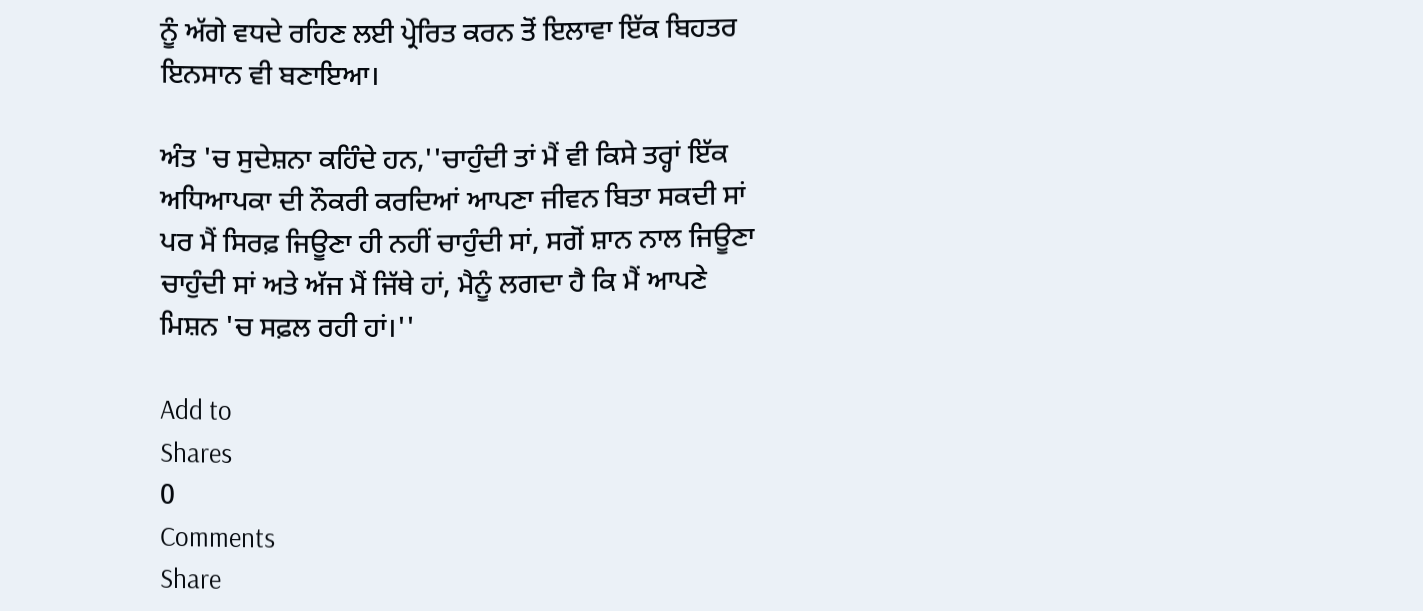ਨੂੰ ਅੱਗੇ ਵਧਦੇ ਰਹਿਣ ਲਈ ਪ੍ਰੇਰਿਤ ਕਰਨ ਤੋਂ ਇਲਾਵਾ ਇੱਕ ਬਿਹਤਰ ਇਨਸਾਨ ਵੀ ਬਣਾਇਆ।

ਅੰਤ 'ਚ ਸੁਦੇਸ਼ਨਾ ਕਹਿੰਦੇ ਹਨ,''ਚਾਹੁੰਦੀ ਤਾਂ ਮੈਂ ਵੀ ਕਿਸੇ ਤਰ੍ਹਾਂ ਇੱਕ ਅਧਿਆਪਕਾ ਦੀ ਨੌਕਰੀ ਕਰਦਿਆਂ ਆਪਣਾ ਜੀਵਨ ਬਿਤਾ ਸਕਦੀ ਸਾਂ ਪਰ ਮੈਂ ਸਿਰਫ਼ ਜਿਊਣਾ ਹੀ ਨਹੀਂ ਚਾਹੁੰਦੀ ਸਾਂ, ਸਗੋਂ ਸ਼ਾਨ ਨਾਲ ਜਿਊਣਾ ਚਾਹੁੰਦੀ ਸਾਂ ਅਤੇ ਅੱਜ ਮੈਂ ਜਿੱਥੇ ਹਾਂ, ਮੈਨੂੰ ਲਗਦਾ ਹੈ ਕਿ ਮੈਂ ਆਪਣੇ ਮਿਸ਼ਨ 'ਚ ਸਫ਼ਲ ਰਹੀ ਹਾਂ।''

Add to
Shares
0
Comments
Share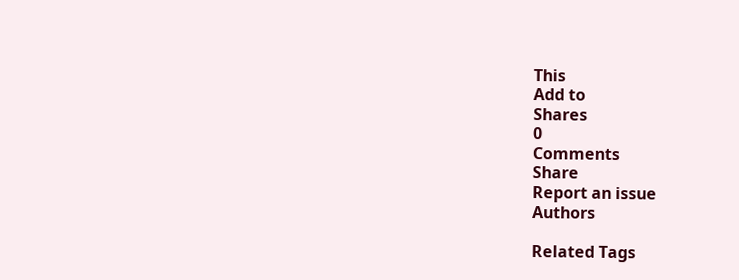This
Add to
Shares
0
Comments
Share
Report an issue
Authors

Related Tags